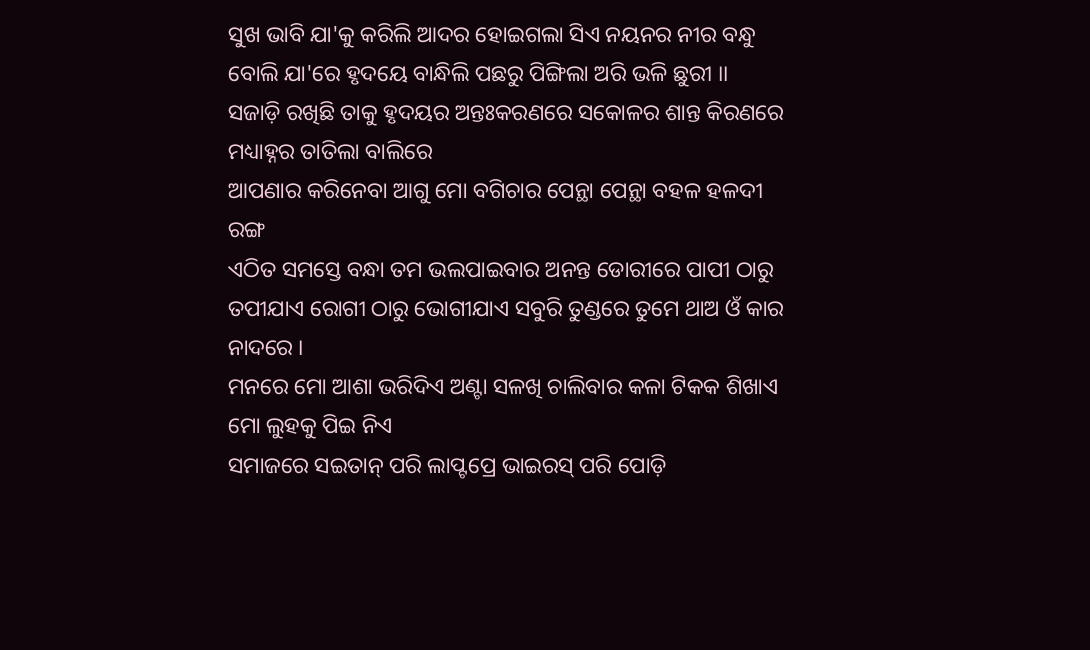ସୁଖ ଭାବି ଯା'କୁ କରିଲି ଆଦର ହୋଇଗଲା ସିଏ ନୟନର ନୀର ବନ୍ଧୁ ବୋଲି ଯା'ରେ ହୃଦୟେ ବାନ୍ଧିଲି ପଛରୁ ପିଙ୍ଗିଲା ଅରି ଭଳି ଛୁରୀ ।।
ସଜାଡ଼ି ରଖିଛି ତାକୁ ହୃଦୟର ଅନ୍ତଃକରଣରେ ସକୋଳର ଶାନ୍ତ କିରଣରେ ମଧ୍ୟାହ୍ନର ତାତିଲା ବାଲିରେ
ଆପଣାର କରିନେବା ଆଗୁ ମୋ ବଗିଚାର ପେନ୍ଥା ପେନ୍ଥା ବହଳ ହଳଦୀ ରଙ୍ଗ
ଏଠିତ ସମସ୍ତେ ବନ୍ଧା ତମ ଭଲପାଇବାର ଅନନ୍ତ ଡୋରୀରେ ପାପୀ ଠାରୁ ତପୀଯାଏ ରୋଗୀ ଠାରୁ ଭୋଗୀଯାଏ ସବୁରି ତୁଣ୍ଡରେ ତୁମେ ଥାଅ ଓଁ କାର ନାଦରେ ।
ମନରେ ମୋ ଆଶା ଭରିଦିଏ ଅଣ୍ଟା ସଳଖି ଚାଲିବାର କଳା ଟିକକ ଶିଖାଏ ମୋ ଲୁହକୁ ପିଇ ନିଏ
ସମାଜରେ ସଇତାନ୍ ପରି ଲାପ୍ଟପ୍ରେ ଭାଇରସ୍ ପରି ପୋଡ଼ି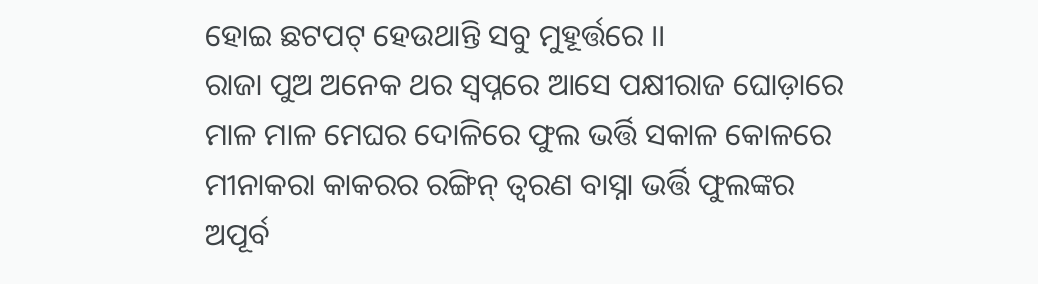ହୋଇ ଛଟପଟ୍ ହେଉଥାନ୍ତି ସବୁ ମୁହୂର୍ତ୍ତରେ ।।
ରାଜା ପୁଅ ଅନେକ ଥର ସ୍ୱପ୍ନରେ ଆସେ ପକ୍ଷୀରାଜ ଘୋଡ଼ାରେ ମାଳ ମାଳ ମେଘର ଦୋଳିରେ ଫୁଲ ଭର୍ତ୍ତି ସକାଳ କୋଳରେ
ମୀନାକରା କାକରର ରଙ୍ଗିନ୍ ତ୍ୱରଣ ବାସ୍ନା ଭର୍ତ୍ତି ଫୁଲଙ୍କର ଅପୂର୍ବ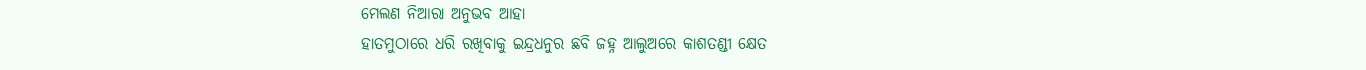ମେଲଣ ନିଆରା ଅନୁଭବ ଆହା
ହାତମୁଠାରେ ଧରି ରଖିବାକୁ ଇନ୍ଦ୍ରଧନୁର ଛବି ଜହ୍ନ ଆଲୁଅରେ କାଶତଣ୍ଡୀ କ୍ଷେତ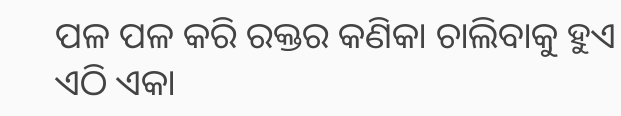ପଳ ପଳ କରି ରକ୍ତର କଣିକା ଚାଲିବାକୁ ହୁଏ ଏଠି ଏକା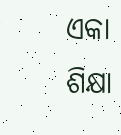ଏକା ଶିକ୍ଷା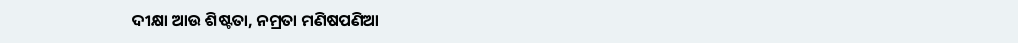ଦୀକ୍ଷା ଆଉ ଶିଷ୍ଟତା, ନମ୍ରତା ମଣିଷପଣିଆ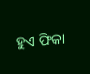ହୁଏ ଫିକା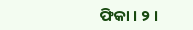ଫିକା । ୨ ।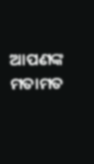ଆପଣଙ୍କ ମତାମତ